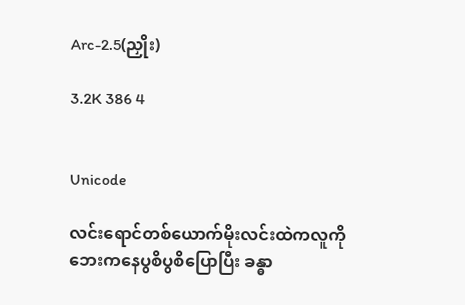Arc-2.5(ညှိုး)

3.2K 386 4


Unicode

လင်းရောင်တစ်ယောက်မိုးလင်းထဲကလူကိုဘေးကနေပွစိပွစိပြောပြီး ခန္ဓာ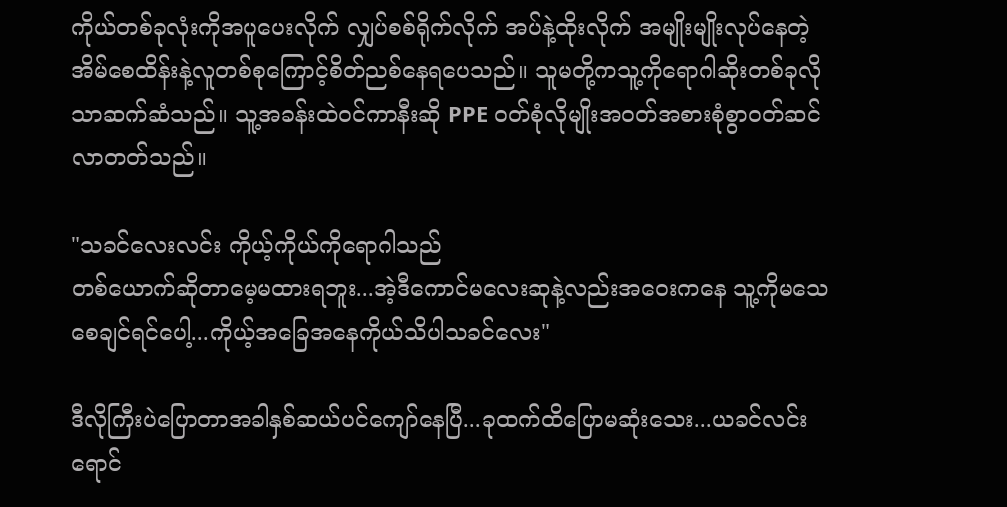ကိုယ်တစ်ခုလုံးကိုအပူပေးလိုက် လျှပ်စစ်ရိုက်လိုက် အပ်နဲ့ထိုးလိုက် အမျိုးမျိုးလုပ်နေတဲ့ အိမ်စေထိန်းနဲ့လူတစ်စုကြောင့်စိတ်ညစ်နေရပေသည်။ သူမတို့ကသူ့ကိုရောဂါဆိုးတစ်ခုလိုသာဆက်ဆံသည်။ သူ့အခန်းထဲဝင်ကာနီးဆို PPE ဝတ်စုံလိုမျိုးအဝတ်အစားစုံစွာဝတ်ဆင်လာတတ်သည်။

"သခင်လေးလင်း ကိုယ့်ကိုယ်ကိုရောဂါသည်
တစ်ယောက်ဆိုတာမေ့မထားရဘူး...အဲ့ဒီကောင်မလေးဆုနဲ့လည်းအဝေးကနေ သူ့ကိုမသေစေချင်ရင်ပေါ့...ကိုယ့်အခြေအနေကိုယ်သိပါသခင်လေး"

ဒီလိုကြီးပဲပြောတာအခါနှစ်ဆယ်ပင်ကျော်နေပြီ...ခုထက်ထိပြောမဆုံးသေး...ယခင်လင်းရောင်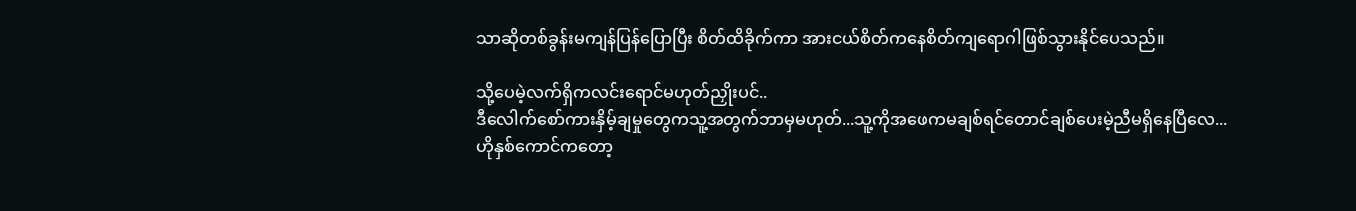သာဆိုတစ်ခွန်းမကျန်ပြန်ပြောပြီး စိတ်ထိခိုက်ကာ အားငယ်စိတ်ကနေစိတ်ကျရောဂါဖြစ်သွားနိုင်ပေသည်။

သို့ပေမဲ့လက်ရှိကလင်းရောင်မဟုတ်ညှိုးပင်..
ဒီလေါက်စော်ကားနှိမ့်ချမှုတွေကသူ့အတွက်ဘာမှမဟုတ်...သူ့ကိုအဖေကမချစ်ရင်တောင်ချစ်ပေးမဲ့ညီမရှိနေပြီလေ...ဟိုနှစ်ကောင်ကတော့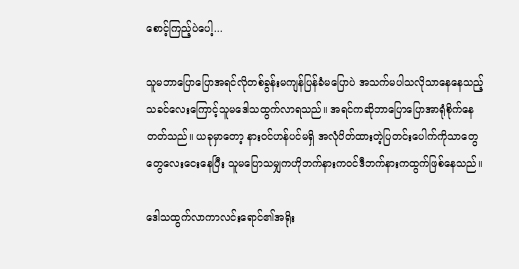စောင့်ကြည့်ပဲပေါ့...

သူမဘာပြောပြောအရင်လိုတစ်ခွန်းမကျန်ပြန်ခံမပြောပဲ အသက်မပါသလိုသာနေနေသည့် သခင်လေးကြောင့်သူမဒေါသထွက်လာရသည်။ အရင်ကဆိုဘာပြောပြောအာရုံစိုက်နေတတ်သည်။ ယခုမှာတော့ နားဝင်ဟန်ပင်မရှိ အလုံပိတ်ထားတဲ့ပြတင်းပေါက်ကိုသာတွေတွေလေးငေးနေပြီး သူမပြောသမျှကဟိုဘက်နားကဝင်ဒီဘက်နားကထွက်ဖြစ်နေသည်။

ဒေါသထွက်လာကာလင်းရောင်၏အရိုး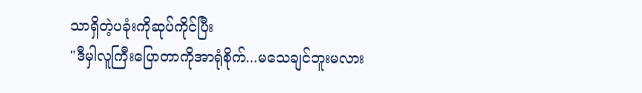သာရှိတဲ့ပခုံးကိုဆုပ်ကိုင်ပြီး
"ဒီမှါလူကြီးပြောတာကိုအာရုံစိုက်...မသေချင်ဘူးမလား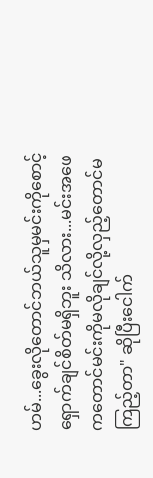ဟမ်...ခွေးလိုတောင်ဘယ်သူမှမင်းကိုစောင့်ရှောက်ချင်စိတ်မရှိဘူး သိလား...မင်းအဖေကတောင်မင်းကိုမလိုချင်လို့လှည့်တောင်မကြည့်တာ" ဆိုပြီးငေါက်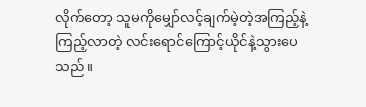လိုက်တော့ သူမကိုမျှော်လင့်ချက်မဲ့တဲ့အကြည့်နဲ့ကြည့်လာတဲ့ လင်းရောင်ကြောင့်ယိုင်နဲ့သွားပေသည်။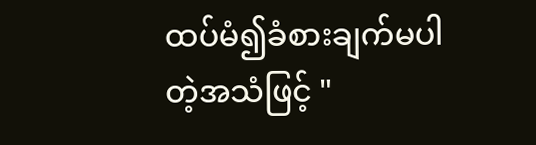ထပ်မံ၍ခံစားချက်မပါတဲ့အသံဖြင့် "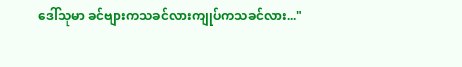ဒေါ်သုမာ ခင်ဗျားကသခင်လားကျုပ်ကသခင်လား..."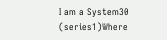I am a System30 (series1)Where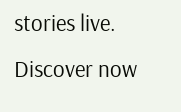stories live. Discover now